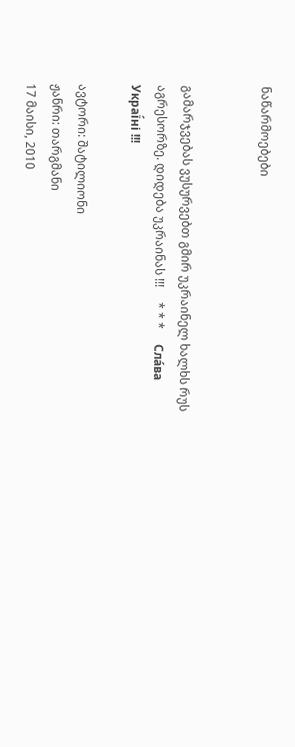ნაწარმოებები


გამარჯვებას ვუსურვებთ გმირ უკრაინელ ხალხს რუს აგრესორზე. დიდება უკრაინას !!!     * * *     Сла́ва Украї́ні !!!

ავტორი: შატილიონი
ჟანრი: თარგმანი
17 მაისი, 2010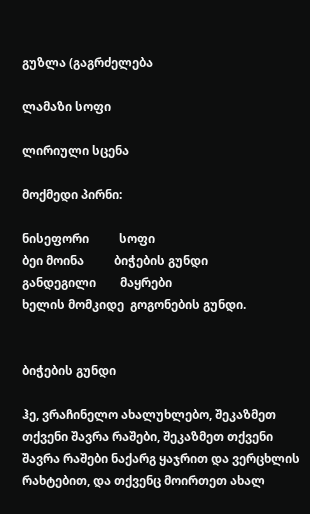გუზლა (გაგრძელება

ლამაზი სოფი

ლირიული სცენა

მოქმედი პირნი:

ნისეფორი          სოფი
ბეი მოინა          ბიჭების გუნდი
განდეგილი        მაყრები
ხელის მომკიდე  გოგონების გუნდი.


ბიჭების გუნდი

ჰე, ვრაჩინელო ახალუხლებო, შეკაზმეთ თქვენი შავრა რაშები, შეკაზმეთ თქვენი შავრა რაშები ნაქარგ ყაჯრით და ვერცხლის რახტებით, და თქვენც მოირთეთ ახალ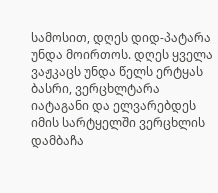სამოსით, დღეს დიდ-პატარა უნდა მოირთოს. დღეს ყველა ვაჟკაცს უნდა წელს ერტყას ბასრი, ვერცხლტარა იატაგანი და ელვარებდეს იმის სარტყელში ვერცხლის დამბაჩა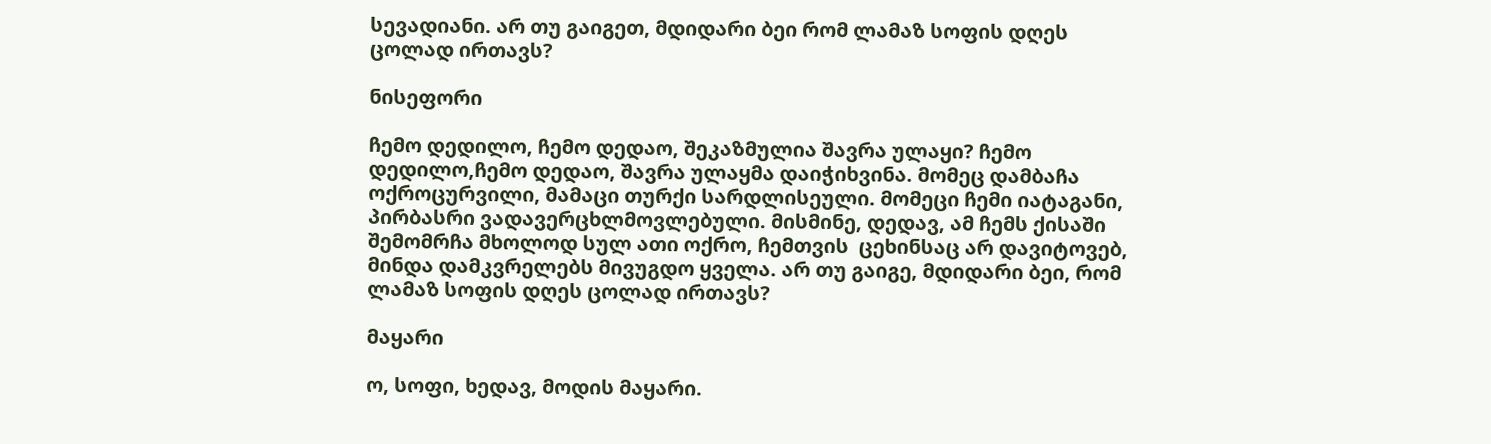სევადიანი. არ თუ გაიგეთ, მდიდარი ბეი რომ ლამაზ სოფის დღეს ცოლად ირთავს?

ნისეფორი

ჩემო დედილო, ჩემო დედაო, შეკაზმულია შავრა ულაყი? ჩემო დედილო,ჩემო დედაო, შავრა ულაყმა დაიჭიხვინა. მომეც დამბაჩა ოქროცურვილი, მამაცი თურქი სარდლისეული. მომეცი ჩემი იატაგანი, პირბასრი ვადავერცხლმოვლებული. მისმინე, დედავ, ამ ჩემს ქისაში შემომრჩა მხოლოდ სულ ათი ოქრო, ჩემთვის  ცეხინსაც არ დავიტოვებ, მინდა დამკვრელებს მივუგდო ყველა. არ თუ გაიგე, მდიდარი ბეი, რომ ლამაზ სოფის დღეს ცოლად ირთავს?

მაყარი

ო, სოფი, ხედავ, მოდის მაყარი.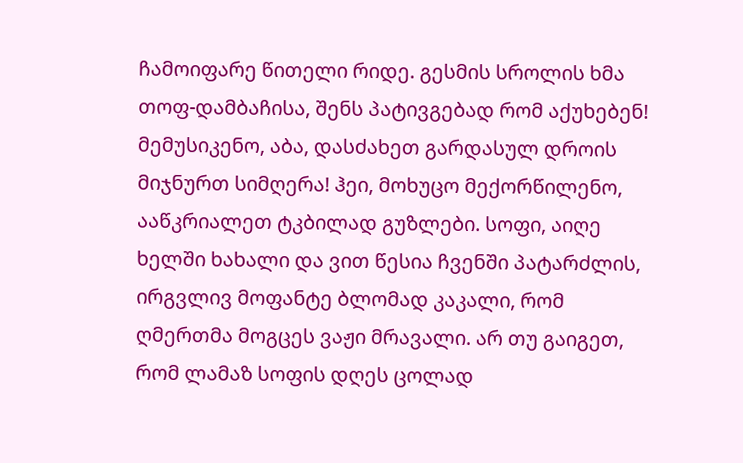ჩამოიფარე წითელი რიდე. გესმის სროლის ხმა თოფ-დამბაჩისა, შენს პატივგებად რომ აქუხებენ! მემუსიკენო, აბა, დასძახეთ გარდასულ დროის მიჯნურთ სიმღერა! ჰეი, მოხუცო მექორწილენო, ააწკრიალეთ ტკბილად გუზლები. სოფი, აიღე ხელში ხახალი და ვით წესია ჩვენში პატარძლის, ირგვლივ მოფანტე ბლომად კაკალი, რომ ღმერთმა მოგცეს ვაჟი მრავალი. არ თუ გაიგეთ, რომ ლამაზ სოფის დღეს ცოლად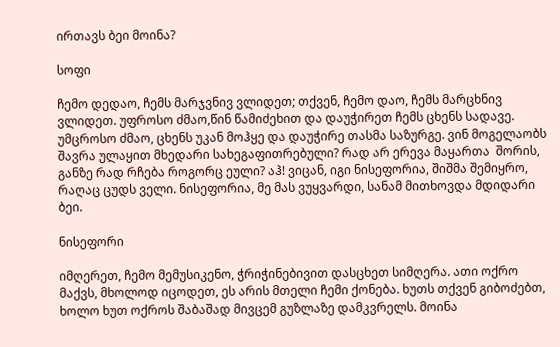ირთავს ბეი მოინა?

სოფი

ჩემო დედაო, ჩემს მარჯვნივ ვლიდეთ; თქვენ, ჩემო დაო, ჩემს მარცხნივ ვლიდეთ. უფროსო ძმაო,წინ წამიძეხით და დაუჭირეთ ჩემს ცხენს სადავე. უმცროსო ძმაო, ცხენს უკან მოჰყე და დაუჭირე თასმა საზურგე. ვინ მოგელაობს შავრა ულაყით მხედარი სახეგაფითრებული? რად არ ერევა მაყართა  შორის, განზე რად რჩება როგორც ეული? აჰ! ვიცან, იგი ნისეფორია, შიშმა შემიყრო, რაღაც ცუდს ველი. ნისეფორია, მე მას ვუყვარდი, სანამ მითხოვდა მდიდარი ბეი.

ნისეფორი

იმღერეთ, ჩემო მემუსიკენო, ჭრიჭინებივით დასცხეთ სიმღერა. ათი ოქრო მაქვს, მხოლოდ იცოდეთ, ეს არის მთელი ჩემი ქონება. ხუთს თქვენ გიბოძებთ, ხოლო ხუთ ოქროს შაბაშად მივცემ გუზლაზე დამკვრელს. მოინა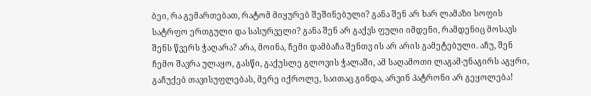ბეი, რა გემართებათ, რატომ მიყურებ შეშინებული? განა შენ არ ხარ ლამაზი სოფის სატრფო ერთგული და სასურველი? განა შენ არ გაქვს ფული იმდენი, რამდენიც მოსავს შენს წვერს ჭაღარა? არა, მოინა, ჩემი დამბაჩა შენთვ ის არ არის გამეტებული. აჩუ, შენ ჩემო შავრა ულაყო, გასწი, გაქუსლე გლოვის ჭალაში, ამ საღამოთი ლაგამ-უნაგირს აგყრი, გაჩუქებ თავისუფლებას, მერე იქროლე, საითაც გინდა, არვინ პატრონი არ გეყოლება!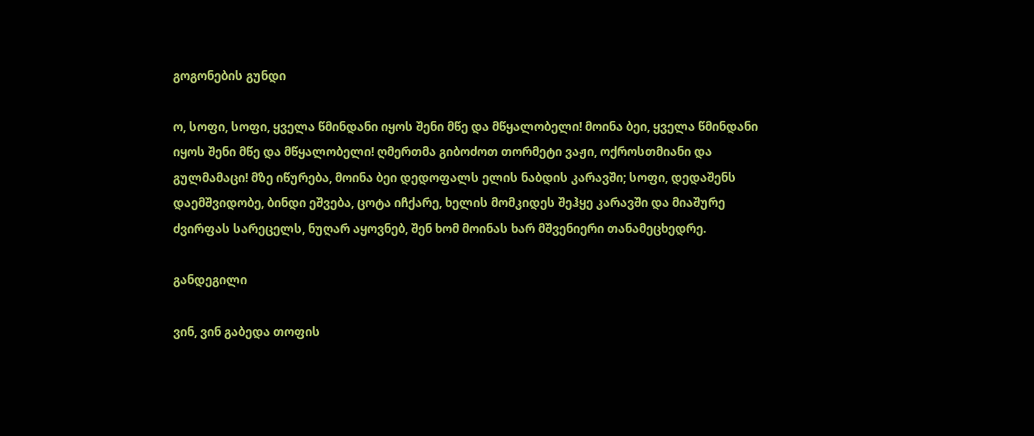გოგონების გუნდი

ო, სოფი, სოფი, ყველა წმინდანი იყოს შენი მწე და მწყალობელი! მოინა ბეი, ყველა წმინდანი იყოს შენი მწე და მწყალობელი! ღმერთმა გიბოძოთ თორმეტი ვაჟი, ოქროსთმიანი და გულმამაცი! მზე იწურება, მოინა ბეი დედოფალს ელის ნაბდის კარავში; სოფი, დედაშენს დაემშვიდობე, ბინდი ეშვება, ცოტა იჩქარე, ხელის მომკიდეს შეჰყე კარავში და მიაშურე ძვირფას სარეცელს, ნუღარ აყოვნებ, შენ ხომ მოინას ხარ მშვენიერი თანამეცხედრე.

განდეგილი

ვინ, ვინ გაბედა თოფის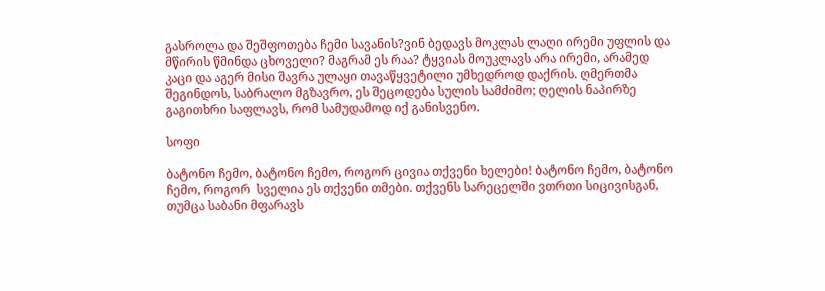გასროლა და შეშფოთება ჩემი სავანის?ვინ ბედავს მოკლას ლაღი ირემი უფლის და მწირის წმინდა ცხოველი? მაგრამ ეს რაა? ტყვიას მოუკლავს არა ირემი, არამედ კაცი და აგერ მისი შავრა ულაყი თავაწყვეტილი უმხედროდ დაქრის. ღმერთმა შეგინდოს, საბრალო მგზავრო, ეს შეცოდება სულის სამძიმო; ღელის ნაპირზე გაგითხრი საფლავს, რომ სამუდამოდ იქ განისვენო.

სოფი

ბატონო ჩემო, ბატონო ჩემო, როგორ ცივია თქვენი ხელები! ბატონო ჩემო, ბატონო ჩემო, როგორ  სველია ეს თქვენი თმები. თქვენს სარეცელში ვთრთი სიცივისგან, თუმცა საბანი მფარავს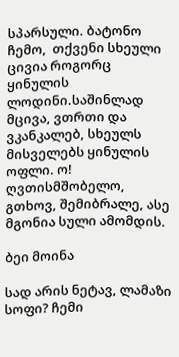სპარსული. ბატონო ჩემო,  თქვენი სხეული ცივია როგორც ყინულის ლოდინი.საშინლად მცივა, ვთრთი და ვკანკალებ, სხეულს მისველებს ყინულის ოფლი. ო! ღვთისმშობელო, გთხოვ, შემიბრალე, ასე მგონია სული ამომდის.

ბეი მოინა

სად არის ნეტავ, ლამაზი სოფი? ჩემი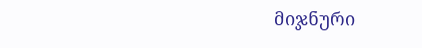მიჯნური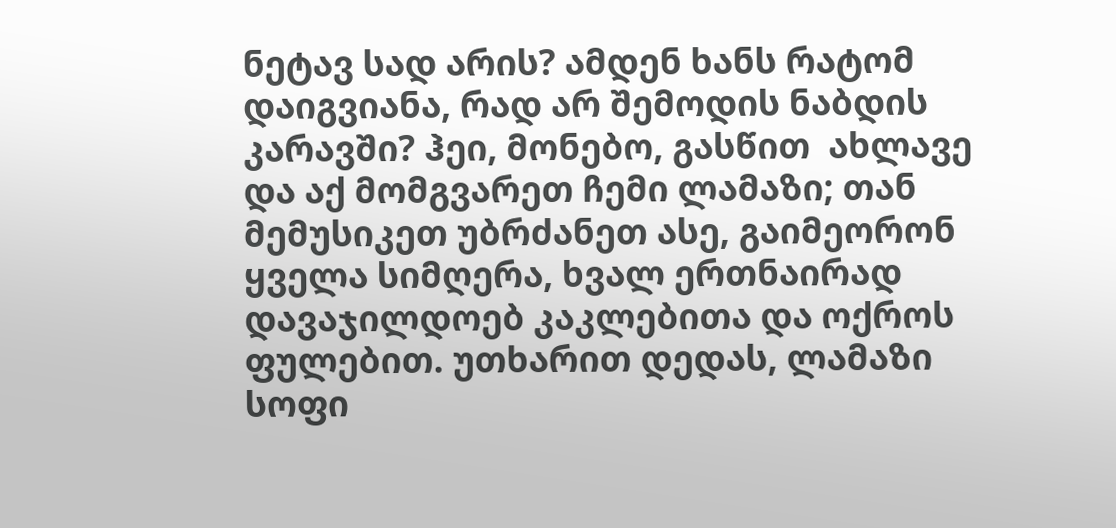ნეტავ სად არის? ამდენ ხანს რატომ დაიგვიანა, რად არ შემოდის ნაბდის კარავში? ჰეი, მონებო, გასწით  ახლავე და აქ მომგვარეთ ჩემი ლამაზი; თან მემუსიკეთ უბრძანეთ ასე, გაიმეორონ ყველა სიმღერა, ხვალ ერთნაირად დავაჯილდოებ კაკლებითა და ოქროს ფულებით. უთხარით დედას, ლამაზი სოფი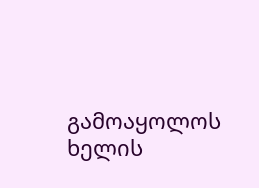გამოაყოლოს ხელის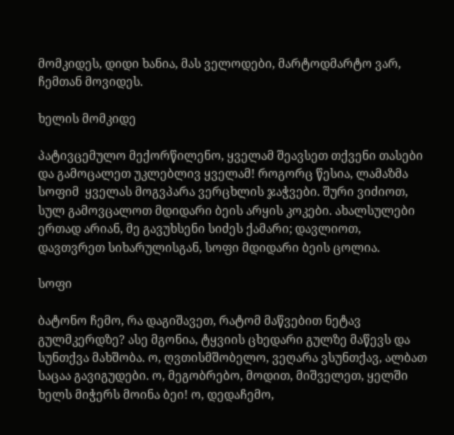მომკიდეს, დიდი ხანია, მას ველოდები, მარტოდმარტო ვარ, ჩემთან მოვიდეს.

ხელის მომკიდე

პატივცემულო მექორწილენო, ყველამ შეავსეთ თქვენი თასები და გამოცალეთ უკლებლივ ყველამ! როგორც წესია, ლამაზმა სოფიმ  ყველას მოგვპარა ვერცხლის ჯაჭვები. შური ვიძიოთ, სულ გამოვცალოთ მდიდარი ბეის არყის კოკები. ახალსულები ერთად არიან, მე გავუხსენი სიძეს ქამარი; დავლიოთ, დავთვრეთ სიხარულისგან, სოფი მდიდარი ბეის ცოლია.

სოფი

ბატონო ჩემო, რა დაგიშავეთ, რატომ მაწვებით ნეტავ გულმკერდზე? ასე მგონია, ტყვიის ცხედარი გულზე მაწევს და სუნთქვა მახშობა. ო, ღვთისმშობელო, ვეღარა ვსუნთქავ, ალბათ საცაა გავიგუდები. ო, მეგობრებო, მოდით, მიშველეთ, ყელში ხელს მიჭერს მოინა ბეი! ო, დედაჩემო,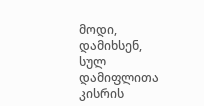მოდი, დამიხსენ, სულ დამიფლითა კისრის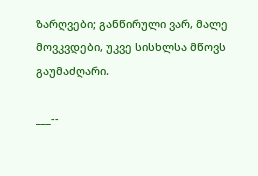ზარღვები; განწირული ვარ, მალე მოვკვდები, უკვე სისხლსა მწოვს გაუმაძღარი.

___--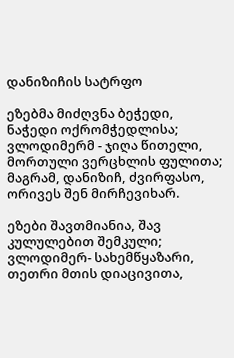დანიზიჩის სატრფო

ეზებმა მიძღვნა ბეჭედი, ნაჭედი ოქრომჭედლისა; ვლოდიმერმ - ჯიღა წითელი, მორთული ვერცხლის ფულითა; მაგრამ, დანიზიჩ, ძვირფასო, ორივეს შენ მირჩევიხარ.

ეზები შავთმიანია, შავ კულულებით შემკული; ვლოდიმერ- სახემწყაზარი, თეთრი მთის დიაცივითა,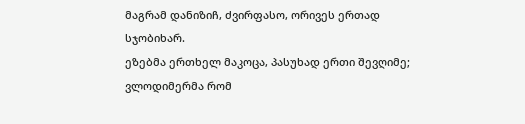მაგრამ დანიზიჩ, ძვირფასო, ორივეს ერთად სჯობიხარ.
ეზებმა ერთხელ მაკოცა, პასუხად ერთი შევღიმე; ვლოდიმერმა რომ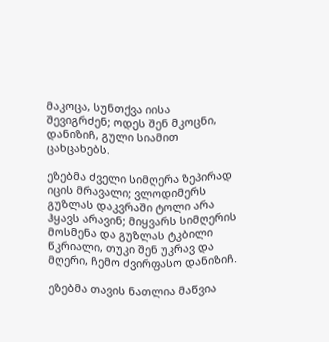მაკოცა, სუნთქვა იისა შევიგრძენ; ოდეს შენ მკოცნი, დანიზიჩ, გული სიამით ცახცახებს.

ეზებმა ძველი სიმღერა ზეპირად იცის მრავალი; ვლოდიმერს გუზლას დაკვრაში ტოლი არა ჰყავს არავინ; მიყვარს სიმღერის მოსმენა და გუზლას ტკბილი წკრიალი, თუკი შენ უკრავ და მღერი, ჩემო ძვირფასო დანიზიჩ.

ეზებმა თავის ნათლია მაწვია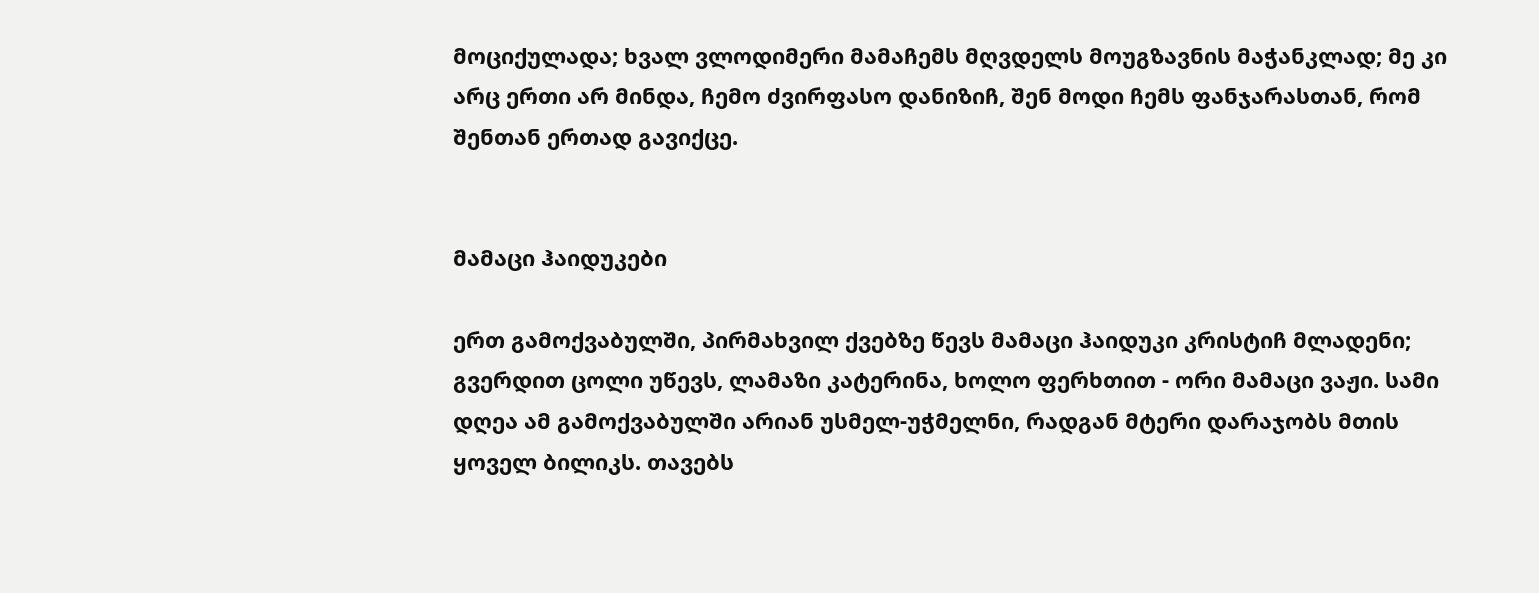მოციქულადა; ხვალ ვლოდიმერი მამაჩემს მღვდელს მოუგზავნის მაჭანკლად; მე კი არც ერთი არ მინდა, ჩემო ძვირფასო დანიზიჩ, შენ მოდი ჩემს ფანჯარასთან, რომ შენთან ერთად გავიქცე.


მამაცი ჰაიდუკები

ერთ გამოქვაბულში, პირმახვილ ქვებზე წევს მამაცი ჰაიდუკი კრისტიჩ მლადენი; გვერდით ცოლი უწევს, ლამაზი კატერინა, ხოლო ფერხთით - ორი მამაცი ვაჟი. სამი დღეა ამ გამოქვაბულში არიან უსმელ-უჭმელნი, რადგან მტერი დარაჯობს მთის ყოველ ბილიკს. თავებს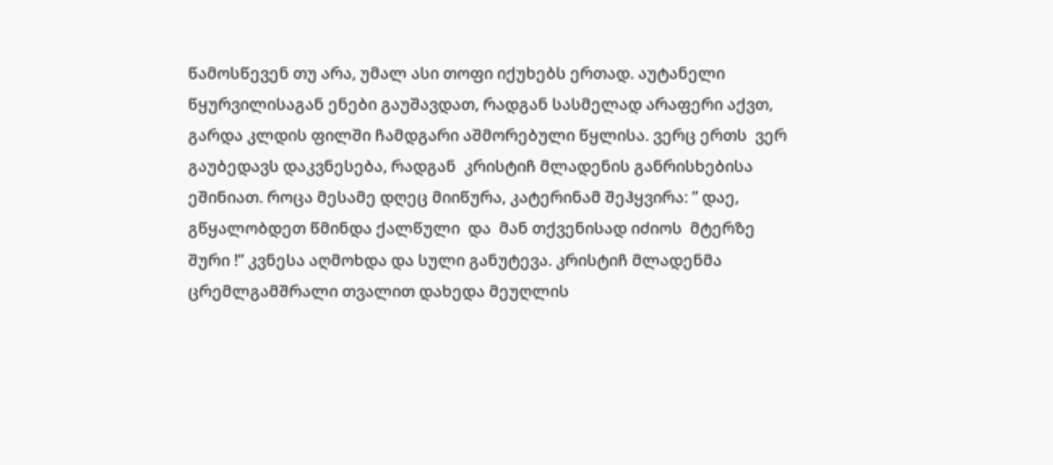წამოსწევენ თუ არა, უმალ ასი თოფი იქუხებს ერთად. აუტანელი წყურვილისაგან ენები გაუშავდათ, რადგან სასმელად არაფერი აქვთ, გარდა კლდის ფილში ჩამდგარი აშმორებული წყლისა. ვერც ერთს  ვერ გაუბედავს დაკვნესება, რადგან  კრისტიჩ მლადენის განრისხებისა ეშინიათ. როცა მესამე დღეც მიიწურა, კატერინამ შეჰყვირა: ” დაე, გწყალობდეთ წმინდა ქალწული  და  მან თქვენისად იძიოს  მტერზე შური !” კვნესა აღმოხდა და სული განუტევა. კრისტიჩ მლადენმა ცრემლგამშრალი თვალით დახედა მეუღლის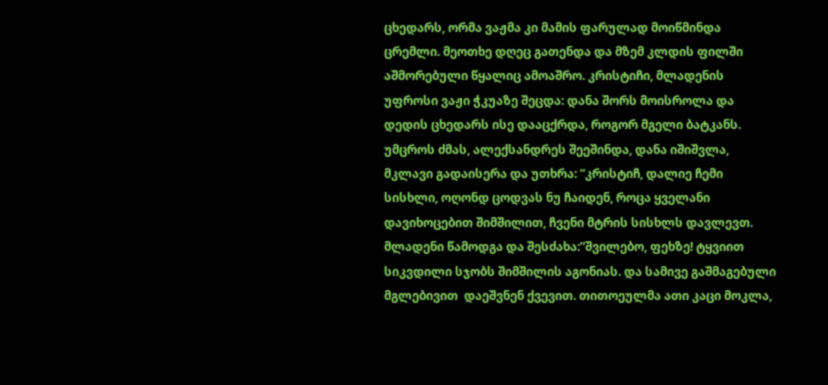ცხედარს, ორმა ვაჟმა კი მამის ფარულად მოიწმინდა ცრემლი. მეოთხე დღეც გათენდა და მზემ კლდის ფილში აშმორებული წყალიც ამოაშრო. კრისტიჩი, მლადენის უფროსი ვაჟი ჭკუაზე შეცდა: დანა შორს მოისროლა და დედის ცხედარს ისე დააცქრდა, როგორ მგელი ბატკანს. უმცროს ძმას, ალექსანდრეს შეეშინდა, დანა იშიშვლა, მკლავი გადაისერა და უთხრა: ”კრისტიჩ, დალიე ჩემი სისხლი, ოღონდ ცოდვას ნუ ჩაიდენ, როცა ყველანი დავიხოცებით შიმშილით, ჩვენი მტრის სისხლს დავლევთ. მლადენი წამოდგა და შესძახა:”შვილებო, ფეხზე! ტყვიით სიკვდილი სჯობს შიმშილის აგონიას. და სამივე გაშმაგებული მგლებივით  დაეშვნენ ქვევით. თითოეულმა ათი კაცი მოკლა,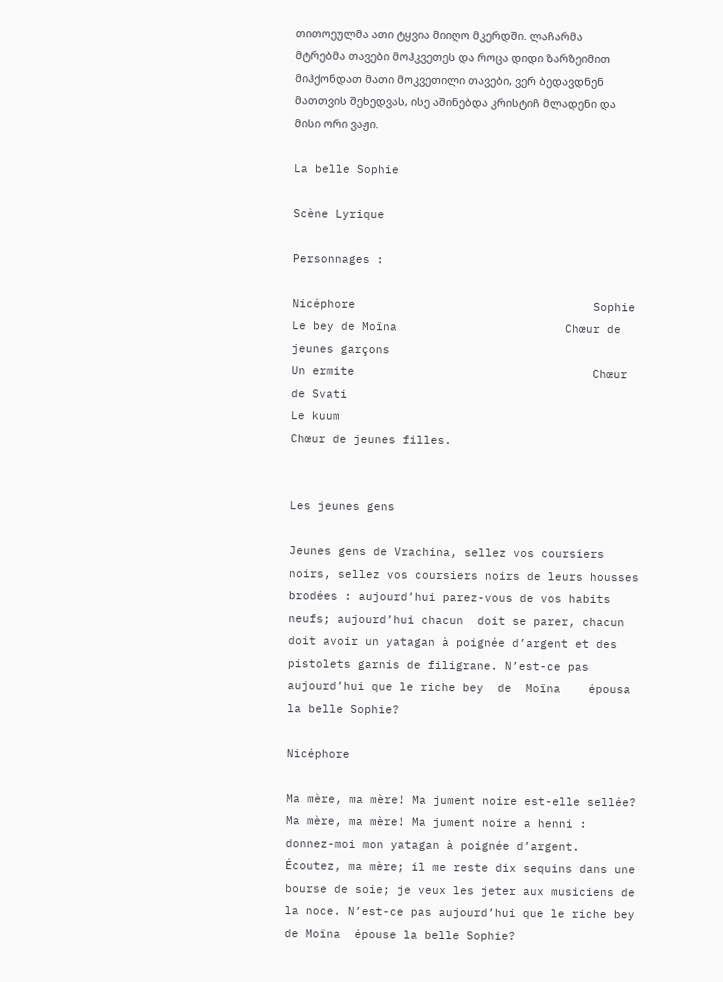თითოეულმა ათი ტყვია მიიღო მკერდში. ლაჩარმა მტრებმა თავები მოჰკვეთეს და როცა დიდი ზარზეიმით  მიჰქონდათ მათი მოკვეთილი თავები, ვერ ბედავდნენ მათთვის შეხედვას, ისე აშინებდა კრისტიჩ მლადენი და მისი ორი ვაჟი.

La belle Sophie

Scène Lyrique

Personnages :

Nicéphore                                  Sophie
Le bey de Moïna                        Chœur de jeunes garçons
Un ermite                                  Chœur de Svati
Le kuum
Chœur de jeunes filles.


Les jeunes gens

Jeunes gens de Vrachina, sellez vos coursiers noirs, sellez vos coursiers noirs de leurs housses brodées : aujourd’hui parez-vous de vos habits neufs; aujourd’hui chacun  doit se parer, chacun doit avoir un yatagan à poignée d’argent et des pistolets garnis de filigrane. N’est-ce pas aujourd’hui que le riche bey  de  Moïna    épousa la belle Sophie?

Nicéphore

Ma mère, ma mère! Ma jument noire est-elle sellée? Ma mère, ma mère! Ma jument noire a henni : donnez-moi mon yatagan à poignée d’argent. Écoutez, ma mère; il me reste dix sequins dans une bourse de soie; je veux les jeter aux musiciens de la noce. N’est-ce pas aujourd’hui que le riche bey de Moïna  épouse la belle Sophie?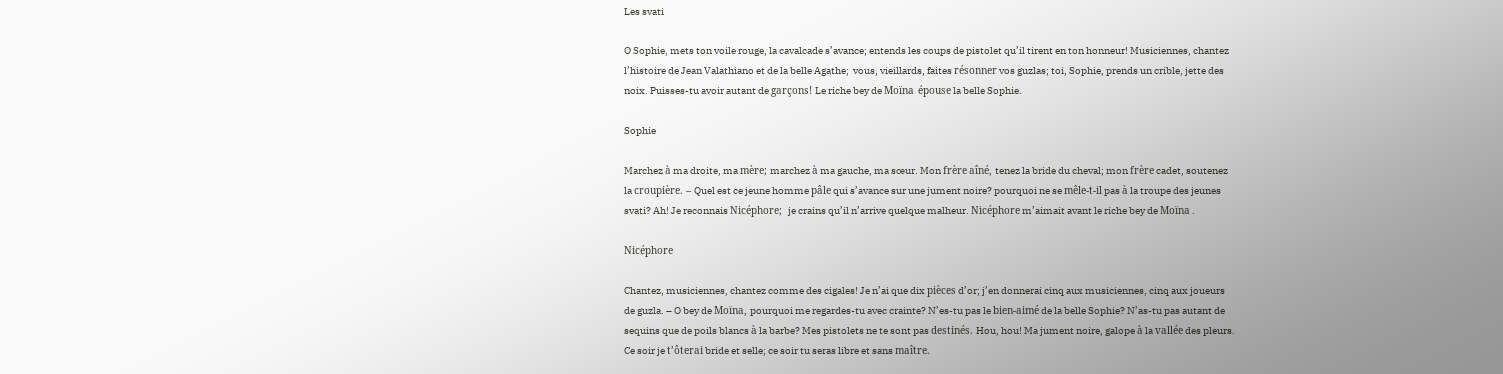Les svati

O Sophie, mets ton voile rouge, la cavalcade s’avance; entends les coups de pistolet qu’il tirent en ton honneur! Musiciennes, chantez l’histoire de Jean Valathiano et de la belle Agathe;  vous, vieillards, faites résonner vos guzlas; toi, Sophie, prends un crible, jette des noix. Puisses-tu avoir autant de garçons! Le riche bey de Moïna  épouse la belle Sophie.

Sophie

Marchez à ma droite, ma mère; marchez à ma gauche, ma sœur. Mon frère aîné, tenez la bride du cheval; mon frère cadet, soutenez la croupière. – Quel est ce jeune homme pâle qui s’avance sur une jument noire? pourquoi ne se mêle-t-il pas à la troupe des jeunes svati? Ah! Je reconnais Nicéphore;  je crains qu’il n’arrive quelque malheur. Nicéphore m’aimait avant le riche bey de Moïna .

Nicéphore

Chantez, musiciennes, chantez comme des cigales! Je n’ai que dix pièces d’or; j’en donnerai cinq aux musiciennes, cinq aux joueurs de guzla. – O bey de Moïna, pourquoi me regardes-tu avec crainte? N’es-tu pas le bien-aimé de la belle Sophie? N’as-tu pas autant de sequins que de poils blancs à la barbe? Mes pistolets ne te sont pas destinés. Hou, hou! Ma jument noire, galope à la vallée des pleurs. Ce soir je t’ôterai bride et selle; ce soir tu seras libre et sans maître.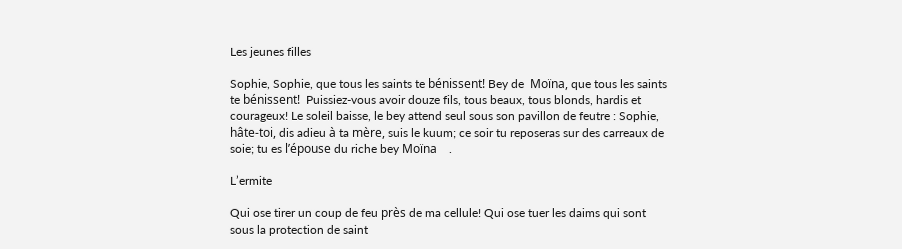Les jeunes filles

Sophie, Sophie, que tous les saints te bénissent! Bey de  Moïna, que tous les saints te bénissent!  Puissiez-vous avoir douze fils, tous beaux, tous blonds, hardis et courageux! Le soleil baisse, le bey attend seul sous son pavillon de feutre : Sophie, hâte-toi, dis adieu à ta mère, suis le kuum; ce soir tu reposeras sur des carreaux de soie; tu es l’épouse du riche bey Moïna    .

L’ermite

Qui ose tirer un coup de feu près de ma cellule! Qui ose tuer les daims qui sont sous la protection de saint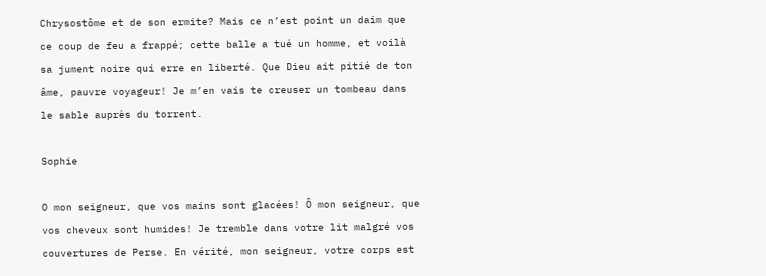Chrysostôme et de son ermite? Mais ce n’est point un daim que ce coup de feu a frappé; cette balle a tué un homme, et voilà sa jument noire qui erre en liberté. Que Dieu ait pitié de ton âme, pauvre voyageur! Je m’en vais te creuser un tombeau dans le sable auprès du torrent.

Sophie

O mon seigneur, que vos mains sont glacées! Ô mon seigneur, que vos cheveux sont humides! Je tremble dans votre lit malgré vos couvertures de Perse. En vérité, mon seigneur, votre corps est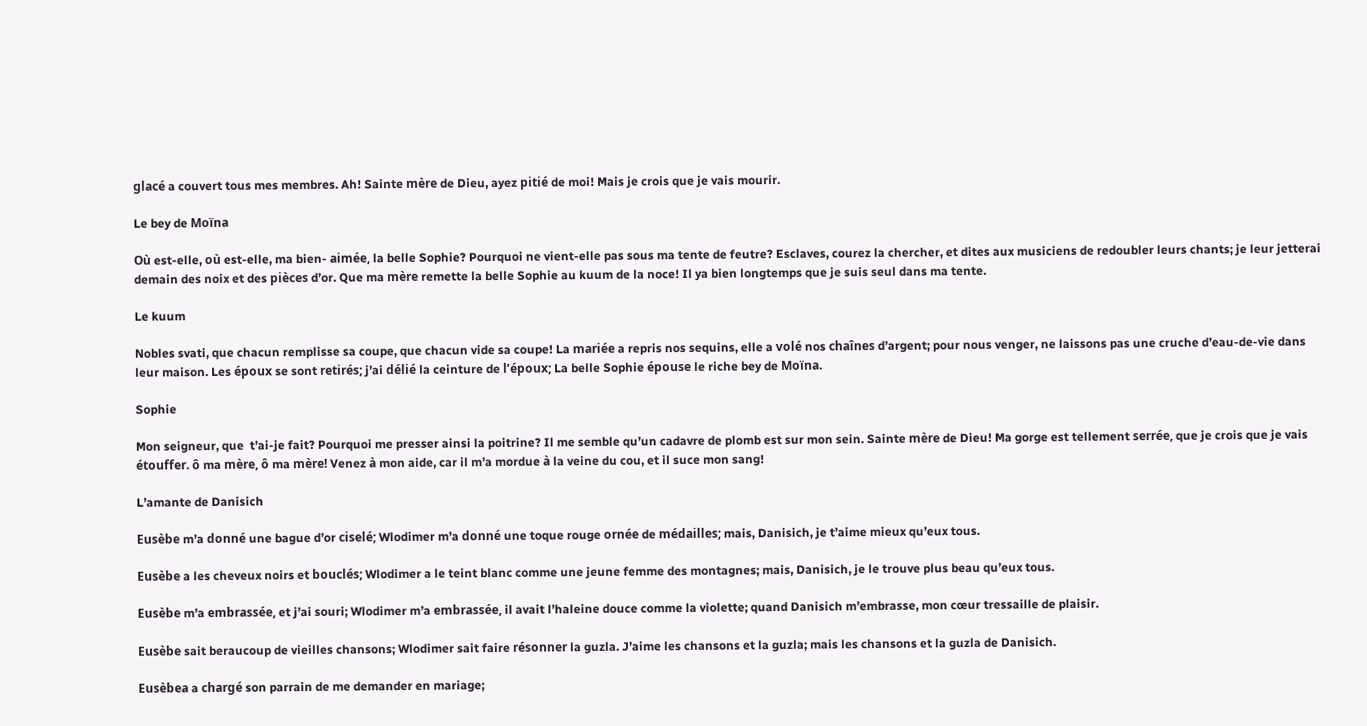glacé a couvert tous mes membres. Ah! Sainte mère de Dieu, ayez pitié de moi! Mais je crois que je vais mourir.

Le bey de Moïna

Où est-elle, où est-elle, ma bien- aimée, la belle Sophie? Pourquoi ne vient-elle pas sous ma tente de feutre? Esclaves, courez la chercher, et dites aux musiciens de redoubler leurs chants; je leur jetterai demain des noix et des pièces d’or. Que ma mère remette la belle Sophie au kuum de la noce! Il ya bien longtemps que je suis seul dans ma tente.

Le kuum

Nobles svati, que chacun remplisse sa coupe, que chacun vide sa coupe! La mariée a repris nos sequins, elle a volé nos chaînes d’argent; pour nous venger, ne laissons pas une cruche d’eau-de-vie dans leur maison. Les époux se sont retirés; j’ai délié la ceinture de l’époux; La belle Sophie épouse le riche bey de Moïna.

Sophie

Mon seigneur, que  t’ai-je fait? Pourquoi me presser ainsi la poitrine? Il me semble qu’un cadavre de plomb est sur mon sein. Sainte mère de Dieu! Ma gorge est tellement serrée, que je crois que je vais étouffer. ô ma mère, ô ma mère! Venez à mon aide, car il m’a mordue à la veine du cou, et il suce mon sang!

L’amante de Danisich

Eusèbe m’a donné une bague d’or ciselé; Wlodimer m’a donné une toque rouge ornée de médailles; mais, Danisich, je t’aime mieux qu’eux tous.

Eusèbe a les cheveux noirs et bouclés; Wlodimer a le teint blanc comme une jeune femme des montagnes; mais, Danisich, je le trouve plus beau qu’eux tous.

Eusèbe m’a embrassée, et j’ai souri; Wlodimer m’a embrassée, il avait l’haleine douce comme la violette; quand Danisich m’embrasse, mon cœur tressaille de plaisir.

Eusèbe sait beraucoup de vieilles chansons; Wlodimer sait faire résonner la guzla. J’aime les chansons et la guzla; mais les chansons et la guzla de Danisich.

Eusèbea a chargé son parrain de me demander en mariage;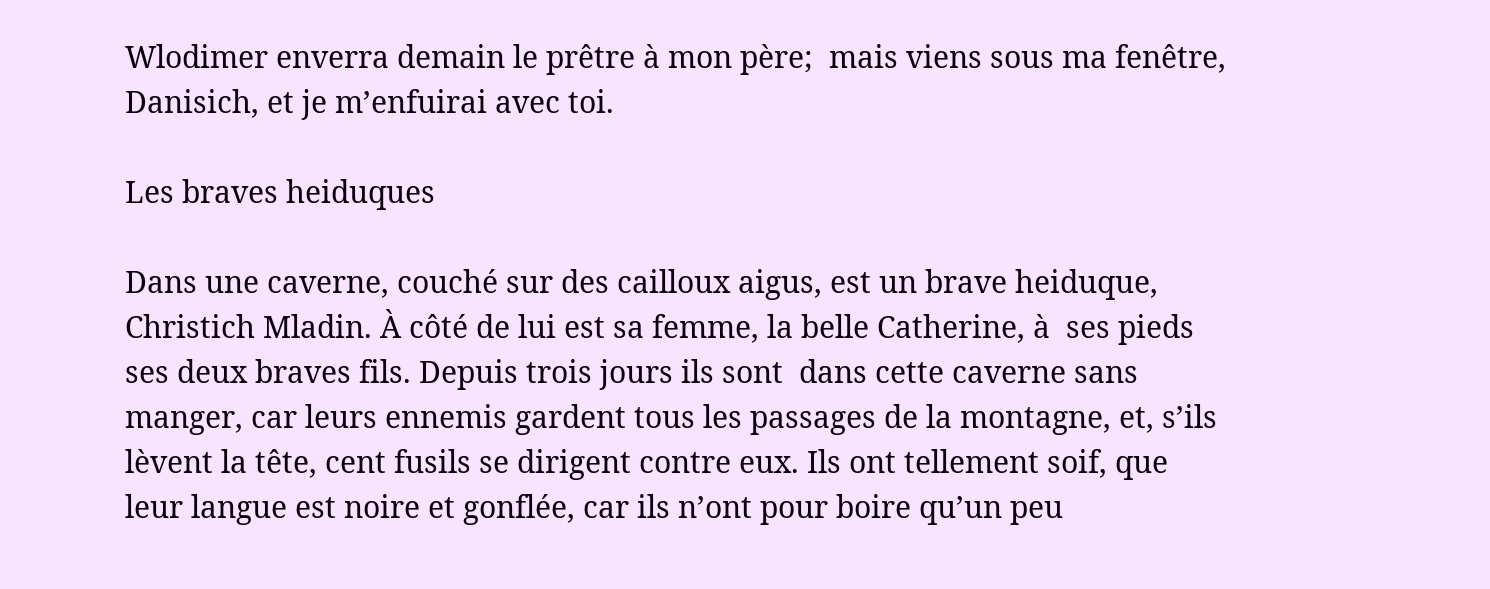Wlodimer enverra demain le prêtre à mon père;  mais viens sous ma fenêtre, Danisich, et je m’enfuirai avec toi.

Les braves heiduques

Dans une caverne, couché sur des cailloux aigus, est un brave heiduque, Christich Mladin. À côté de lui est sa femme, la belle Catherine, à  ses pieds ses deux braves fils. Depuis trois jours ils sont  dans cette caverne sans manger, car leurs ennemis gardent tous les passages de la montagne, et, s’ils lèvent la tête, cent fusils se dirigent contre eux. Ils ont tellement soif, que leur langue est noire et gonflée, car ils n’ont pour boire qu’un peu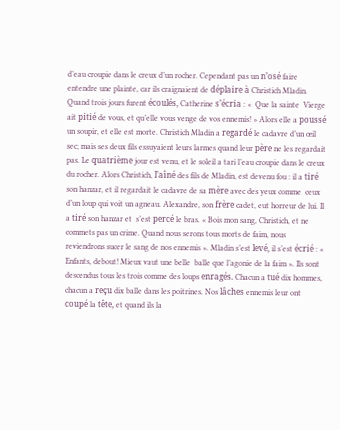d’eau croupie dans le creux d’un rocher. Cependant pas un n’osé faire entendre une plainte, car ils craignaient de déplaire à Christich Mladin. Quand trois jours furent écoulés, Catherine s’écria : «  Que la sainte  Vierge  ait pitié de vous, et qu’elle vous venge de vos ennemis! » Alors elle a poussé un soupir, et elle est morte. Christich Mladin a regardé le cadavre d’un œil sec; mais ses deux fils essuyaient leurs larmes quand leur père ne les regardait pas. Le quatrième jour est venu, et le soleil a tari l’eau croupie dans le creux du rocher. Alors Christich, l’aîné des fils de Mladin, est devenu fou : il a tiré son hanzar, et il regardait le cadavre de sa mère avec des yeux comme  ceux d’un loup qui voit un agneau. Alexandre, son frère cadet, eut horreur de lui. Il a tiré son hanzar et  s’est percé le bras. « Bois mon sang, Christich, et ne commets pas un crime. Quand nous serons tous morts de faim, nous reviendrons sucer le sang de nos ennemis ». Mladin s’est levé, il s’est écrié : «  Enfants, debout! Mieux vaut une belle  balle que l’agonie de la faim ». Ils sont descendus tous les trois comme des loups enragés. Chacun a tué dix hommes, chacun a reçu dix balle dans les poitrines. Nos lâches ennemis leur ont coupé la tête, et quand ils la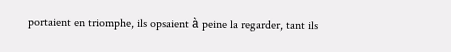portaient en triomphe, ils opsaient à peine la regarder, tant ils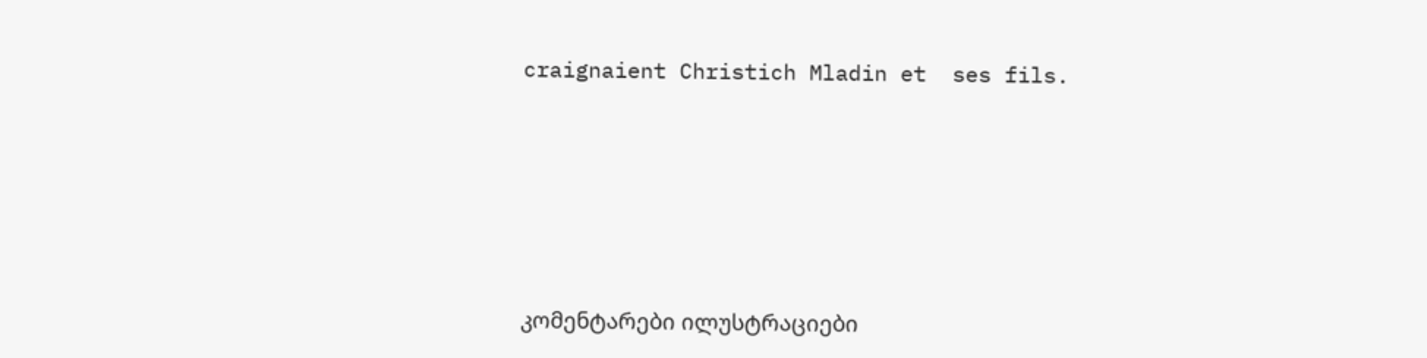craignaient Christich Mladin et  ses fils.









კომენტარები ილუსტრაციები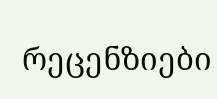რეცენზიები